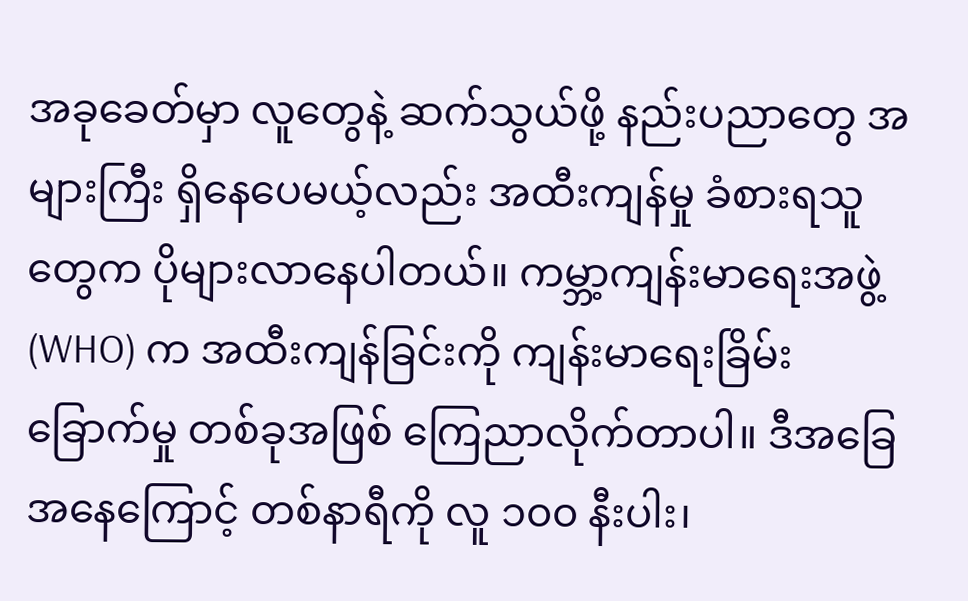အခုခေတ်မှာ လူတွေနဲ့ ဆက်သွယ်ဖို့ နည်းပညာတွေ အများကြီး ရှိနေပေမယ့်လည်း အထီးကျန်မှု ခံစားရသူတွေက ပိုများလာနေပါတယ်။ ကမ္ဘာ့ကျန်းမာရေးအဖွဲ့ (WHO) က အထီးကျန်ခြင်းကို ကျန်းမာရေးခြိမ်းခြောက်မှု တစ်ခုအဖြစ် ကြေညာလိုက်တာပါ။ ဒီအခြေအနေကြောင့် တစ်နာရီကို လူ ၁၀၀ နီးပါး၊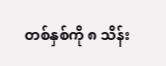တစ်နှစ်ကို ၈ သိန်း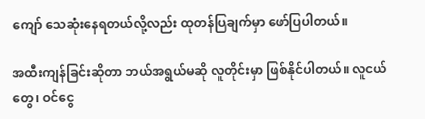ကျော် သေဆုံးနေရတယ်လို့လည်း ထုတန်ပြချက်မှာ ဖော်ပြပါတယ်။

အထီးကျန်ခြင်းဆိုတာ ဘယ်အရွယ်မဆို လူတိုင်းမှာ ဖြစ်နိုင်ပါတယ်။ လူငယ်တွေ၊ ဝင်ငွေ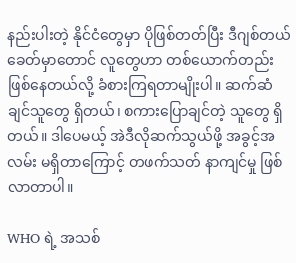နည်းပါးတဲ့ နိုင်ငံတွေမှာ ပိုဖြစ်တတ်ပြီး ဒီဂျစ်တယ်ခေတ်မှာတောင် လူတွေဟာ တစ်ယောက်တည်းဖြစ်နေတယ်လို့ ခံစားကြရတာမျိုးပါ။ ဆက်ဆံချင်သူတွေ ရှိတယ်၊ စကားပြောချင်တဲ့ သူတွေ ရှိတယ်။ ဒါပေမယ့် အဲဒီလိုဆက်သွယ်ဖို့ အခွင့်အလမ်း မရှိတာကြောင့် တဖက်သတ် နာကျင်မှု ဖြစ်လာတာပါ။

WHO ရဲ့ အသစ်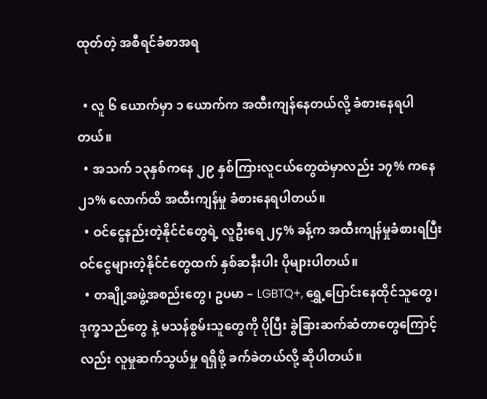ထုတ်တဲ့ အစီရင်ခံစာအရ

  • လူ ၆ ယောက်မှာ ၁ ယောက်က အထီးကျန်နေတယ်လို့ ခံစားနေရပါတယ်။
  • အသက် ၁၃နှစ်ကနေ ၂၉ နှစ်ကြားလူငယ်တွေထဲမှာလည်း ၁၇% ကနေ ၂၁% လောက်ထိ အထီးကျန်မှု ခံစားနေရပါတယ်။
  • ဝင်ငွေနည်းတဲ့နိုင်ငံတွေရဲ့ လူဦးရေ ၂၄% ခန့်က အထီးကျန်မှုခံစားရပြီး ဝင်ငွေများတဲ့နိုင်ငံတွေထက် နှစ်ဆနီးပါး ပိုများပါတယ်။
  • တချို့အဖွဲ့အစည်းတွေ၊ ဥပမာ – LGBTQ+, ရွှေ့ပြောင်းနေထိုင်သူတွေ၊ ဒုက္ခသည်တွေ နဲ့ မသန်စွမ်းသူတွေကို ပိုပြီး ခွဲခြားဆက်ဆံတာတွေကြောင့်လည်း လူမှုဆက်သွယ်မှု ရရှိဖို့ ခက်ခဲတယ်လို့ ဆိုပါတယ်။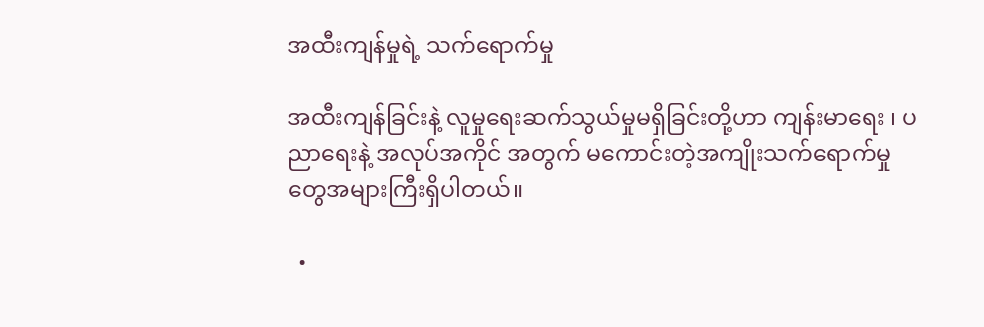အထီးကျန်မှုရဲ့ သက်ရောက်မှု

အထီးကျန်ခြင်းနဲ့ လူမှုရေးဆက်သွယ်မှုမရှိခြင်းတို့ဟာ ကျန်းမာရေး ၊ ပညာရေးနဲ့ အလုပ်အကိုင် အတွက် မကောင်းတဲ့အကျိုးသက်ရောက်မှုတွေအများကြီးရှိပါတယ်။

  •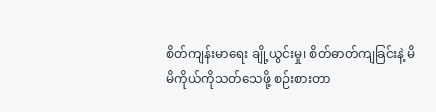စိတ်ကျန်းမာရေး ချို့ယွင်းမှု၊ စိတ်ဓာတ်ကျခြင်းနဲ့ မိမိကိုယ်ကိုသတ်သေဖို့ စဉ်းစားတာ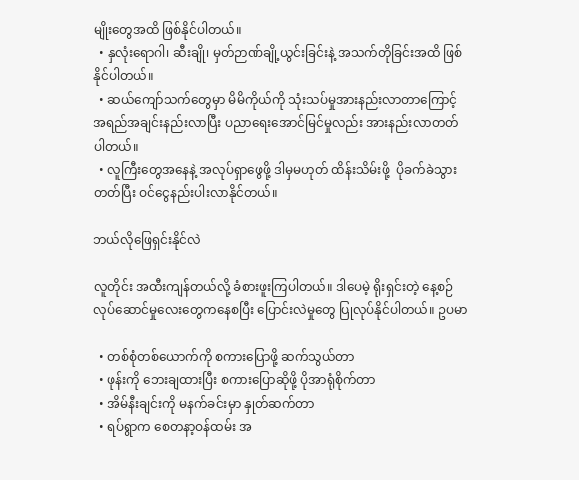မျိုးတွေအထိ ဖြစ်နိုင်ပါတယ်။
  • နှလုံးရောဂါ၊ ဆီးချို၊ မှတ်ဉာဏ်ချို့ယွင်းခြင်းနဲ့ အသက်တိုခြင်းအထိ ဖြစ်နိုင်ပါတယ်။
  • ဆယ်ကျော်သက်တွေမှာ မိမိကိုယ်ကို သုံးသပ်မှုအားနည်းလာတာကြောင့် အရည်အချင်းနည်းလာပြီး ပညာရေးအောင်မြင်မှုလည်း အားနည်းလာတတ်ပါတယ်။
  • လူကြီးတွေအနေနဲ့ အလုပ်ရှာဖွေဖို့ ဒါမှမဟုတ် ထိန်းသိမ်းဖို့  ပိုခက်ခဲသွားတတ်ပြီး ဝင်ငွေနည်းပါးလာနိုင်တယ်။

ဘယ်လိုဖြေရှင်းနိုင်လဲ

လူတိုင်း အထီးကျန်တယ်လို့ ခံစားဖူးကြပါတယ်။ ဒါပေမဲ့ ရိုးရှင်းတဲ့ နေ့စဉ်လုပ်ဆောင်မှုလေးတွေကနေစပြီး ပြောင်းလဲမှုတွေ ပြုလုပ်နိုင်ပါတယ်။ ဥပမာ

  • တစ်စုံတစ်ယောက်ကို စကားပြောဖို့ ဆက်သွယ်တာ
  • ဖုန်းကို ဘေးချထားပြီး စကားပြောဆိုဖို့ ပိုအာရုံစိုက်တာ
  • အိမ်နီးချင်းကို မနက်ခင်းမှာ နှုတ်ဆက်တာ
  • ရပ်ရွာက စေတနာ့ဝန်ထမ်း အ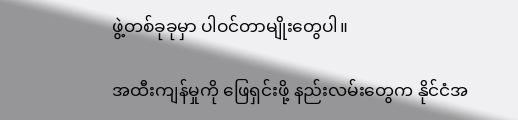ဖွဲ့တစ်ခုခုမှာ ပါဝင်တာမျိုးတွေပါ။

အထီးကျန်မှုကို ဖြေရှင်းဖို့ နည်းလမ်းတွေက နိုင်ငံအ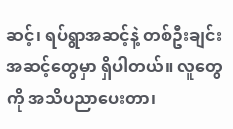ဆင့်၊ ရပ်ရွာအဆင့်နဲ့ တစ်ဦးချင်းအဆင့်တွေမှာ ရှိပါတယ်။ လူတွေကို အသိပညာပေးတာ၊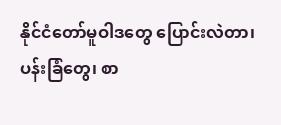နိုင်ငံတော်မူဝါဒတွေ ပြောင်းလဲတာ၊ ပန်းခြံတွေ၊ စာ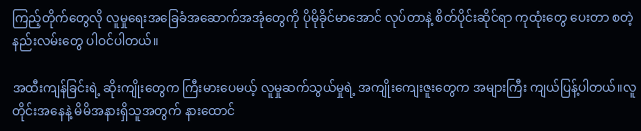ကြည့်တိုက်တွေလို လူမှုရေးအခြေခံအဆောက်အအုံတွေကို ပိုမိုခိုင်မာအောင် လုပ်တာနဲ့ စိတ်ပိုင်းဆိုင်ရာ ကုထုံးတွေ ပေးတာ စတဲ့ နည်းလမ်းတွေ ပါဝင်ပါတယ်။

အထီးကျန်ခြင်းရဲ့ ဆိုးကျိုးတွေက ကြီးမားပေမယ့် လူမှုဆက်သွယ်မှုရဲ့ အကျိုးကျေးဇူးတွေက အများကြီး ကျယ်ပြန့်ပါတယ်။လူတိုင်းအနေနဲ့ မိမိအနားရှိသူအတွက် နားထောင်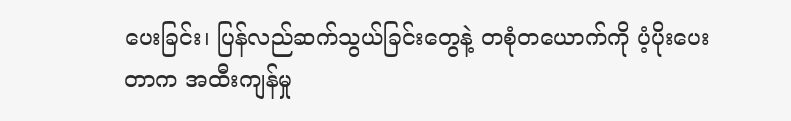ပေးခြင်း၊ ပြန်လည်ဆက်သွယ်ခြင်းတွေနဲ့ တစုံတယောက်ကို ပံ့ပိုးပေးတာက အထီးကျန်မှု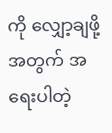ကို လျှော့ချဖို့အတွက် အရေးပါတဲ့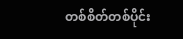တစ်စိတ်တစ်ပိုင်း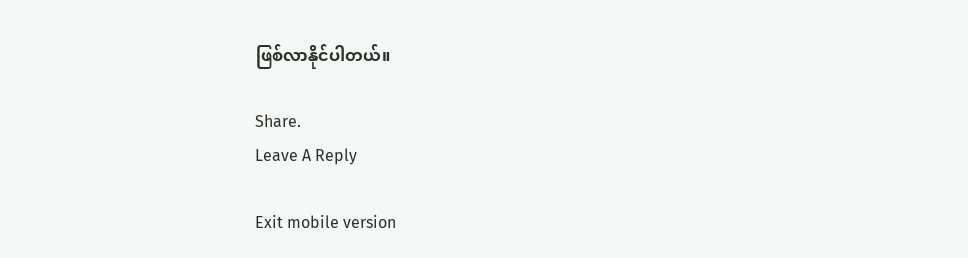ဖြစ်လာနိုင်ပါတယ်။

Share.
Leave A Reply

Exit mobile version